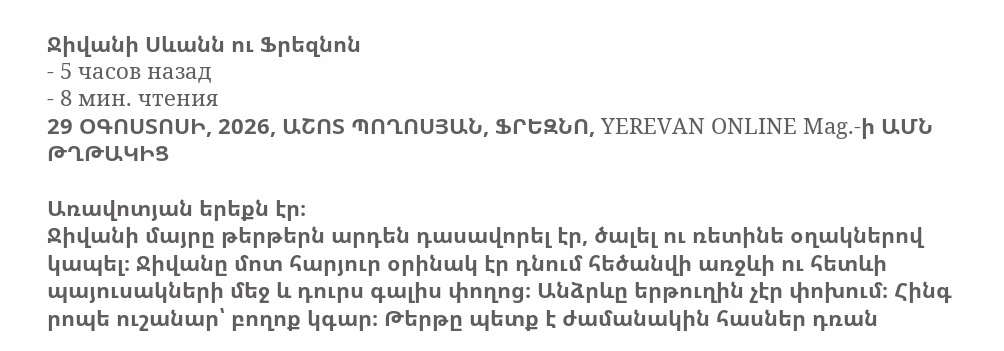Ջիվանի Սևանն ու Ֆրեզնոն
- 5 часов назад
- 8 мин. чтения
29 ՕԳՈՍՏՈՍԻ, 2026, ԱՇՈՏ ՊՈՂՈՍՅԱՆ, ՖՐԵԶՆՈ, YEREVAN ONLINE Mag.-ի ԱՄՆ ԹՂԹԱԿԻՑ

Առավոտյան երեքն էր։
Ջիվանի մայրը թերթերն արդեն դասավորել էր, ծալել ու ռետինե օղակներով կապել։ Ջիվանը մոտ հարյուր օրինակ էր դնում հեծանվի առջևի ու հետևի պայուսակների մեջ և դուրս գալիս փողոց։ Անձրևը երթուղին չէր փոխում։ Հինգ րոպե ուշանար՝ բողոք կգար։ Թերթը պետք է ժամանակին հասներ դռան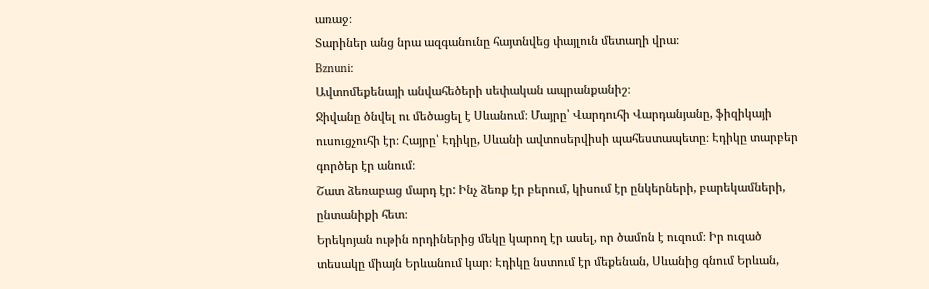առաջ։
Տարիներ անց նրա ազգանունը հայտնվեց փայլուն մետաղի վրա։
Bznuni։
Ավտոմեքենայի անվահեծերի սեփական ապրանքանիշ։
Ջիվանը ծնվել ու մեծացել է Սևանում։ Մայրը՝ Վարդուհի Վարդանյանը, ֆիզիկայի ուսուցչուհի էր։ Հայրը՝ Էդիկը, Սևանի ավտոսերվիսի պահեստապետը։ Էդիկը տարբեր գործեր էր անում։
Շատ ձեռաբաց մարդ էր: Ինչ ձեռք էր բերում, կիսում էր ընկերների, բարեկամների, ընտանիքի հետ։
Երեկոյան ութին որդիներից մեկը կարող էր ասել, որ ծամոն է ուզում։ Իր ուզած տեսակը միայն Երևանում կար։ Էդիկը նստում էր մեքենան, Սևանից գնում Երևան,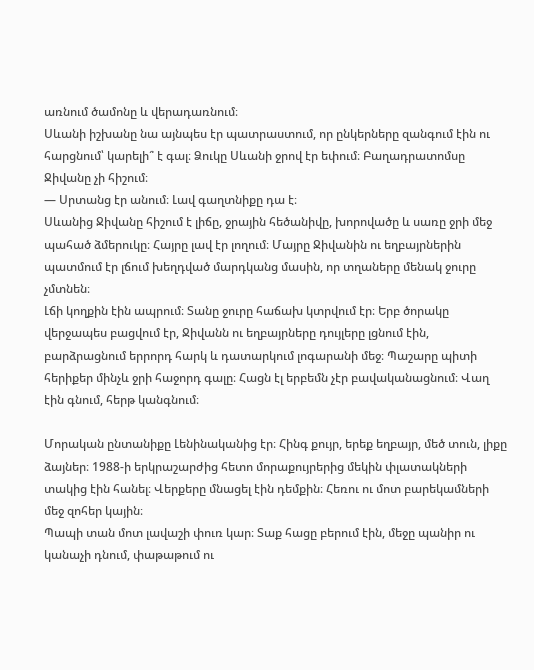առնում ծամոնը և վերադառնում։
Սևանի իշխանը նա այնպես էր պատրաստում, որ ընկերները զանգում էին ու հարցնում՝ կարելի՞ է գալ։ Ձուկը Սևանի ջրով էր եփում։ Բաղադրատոմսը Ջիվանը չի հիշում։
— Սրտանց էր անում։ Լավ գաղտնիքը դա է։
Սևանից Ջիվանը հիշում է լիճը, ջրային հեծանիվը, խորովածը և սառը ջրի մեջ պահած ձմերուկը։ Հայրը լավ էր լողում։ Մայրը Ջիվանին ու եղբայրներին պատմում էր լճում խեղդված մարդկանց մասին, որ տղաները մենակ ջուրը չմտնեն։
Լճի կողքին էին ապրում։ Տանը ջուրը հաճախ կտրվում էր։ Երբ ծորակը վերջապես բացվում էր, Ջիվանն ու եղբայրները դույլերը լցնում էին, բարձրացնում երրորդ հարկ և դատարկում լոգարանի մեջ։ Պաշարը պիտի հերիքեր մինչև ջրի հաջորդ գալը։ Հացն էլ երբեմն չէր բավականացնում։ Վաղ էին գնում, հերթ կանգնում։

Մորական ընտանիքը Լենինականից էր։ Հինգ քույր, երեք եղբայր, մեծ տուն, լիքը ձայներ։ 1988-ի երկրաշարժից հետո մորաքույրերից մեկին փլատակների տակից էին հանել։ Վերքերը մնացել էին դեմքին։ Հեռու ու մոտ բարեկամների մեջ զոհեր կային։
Պապի տան մոտ լավաշի փուռ կար։ Տաք հացը բերում էին, մեջը պանիր ու կանաչի դնում, փաթաթում ու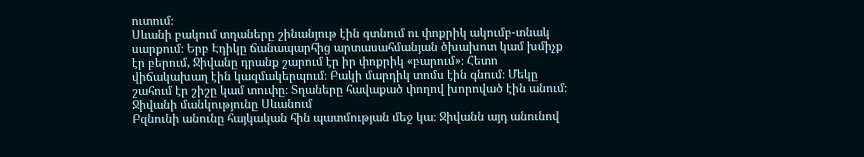ուտում։
Սևանի բակում տղաները շինանյութ էին գտնում ու փոքրիկ ակումբ-տնակ սարքում։ Երբ Էդիկը ճանապարհից արտասահմանյան ծխախոտ կամ խմիչք էր բերում, Ջիվանը դրանք շարում էր իր փոքրիկ «բարում»։ Հետո վիճակախաղ էին կազմակերպում։ Բակի մարդիկ տոմս էին գնում։ Մեկը շահում էր շիշը կամ տուփը։ Տղաները հավաքած փողով խորոված էին անում։
Ջիվանի մանկությունը Սևանում
Բզնունի անունը հայկական հին պատմության մեջ կա։ Ջիվանն այդ անունով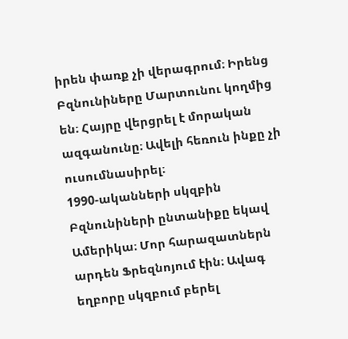իրեն փառք չի վերագրում։ Իրենց Բզնունիները Մարտունու կողմից են։ Հայրը վերցրել է մորական ազգանունը։ Ավելի հեռուն ինքը չի ուսումնասիրել։
1990-ականների սկզբին Բզնունիների ընտանիքը եկավ Ամերիկա։ Մոր հարազատներն արդեն Ֆրեզնոյում էին։ Ավագ եղբորը սկզբում բերել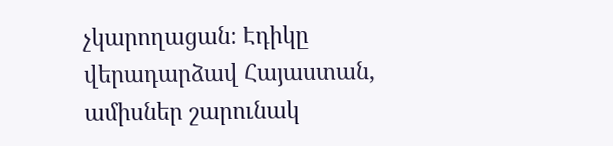չկարողացան։ Էդիկը վերադարձավ Հայաստան, ամիսներ շարունակ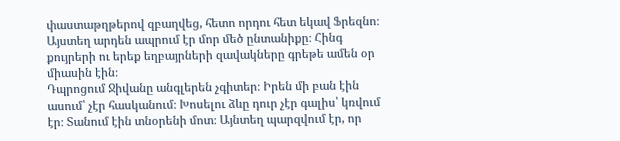փաստաթղթերով զբաղվեց, հետո որդու հետ եկավ Ֆրեզնո։
Այստեղ արդեն ապրում էր մոր մեծ ընտանիքը։ Հինգ քույրերի ու երեք եղբայրների զավակները գրեթե ամեն օր միասին էին։
Դպրոցում Ջիվանը անգլերեն չգիտեր։ Իրեն մի բան էին ասում՝ չէր հասկանում։ Խոսելու ձևը դուր չէր գալիս՝ կռվում էր։ Տանում էին տնօրենի մոտ։ Այնտեղ պարզվում էր, որ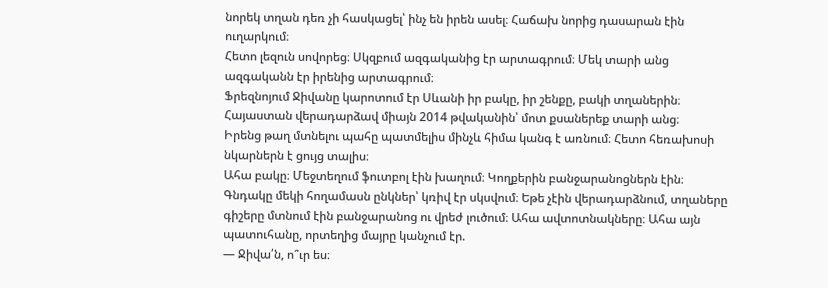նորեկ տղան դեռ չի հասկացել՝ ինչ են իրեն ասել։ Հաճախ նորից դասարան էին ուղարկում։
Հետո լեզուն սովորեց։ Սկզբում ազգականից էր արտագրում։ Մեկ տարի անց ազգականն էր իրենից արտագրում։
Ֆրեզնոյում Ջիվանը կարոտում էր Սևանի իր բակը, իր շենքը, բակի տղաներին։ Հայաստան վերադարձավ միայն 2014 թվականին՝ մոտ քսաներեք տարի անց։
Իրենց թաղ մտնելու պահը պատմելիս մինչև հիմա կանգ է առնում։ Հետո հեռախոսի նկարներն է ցույց տալիս։
Ահա բակը։ Մեջտեղում ֆուտբոլ էին խաղում։ Կողքերին բանջարանոցներն էին։ Գնդակը մեկի հողամասն ընկներ՝ կռիվ էր սկսվում։ Եթե չէին վերադարձնում, տղաները գիշերը մտնում էին բանջարանոց ու վրեժ լուծում։ Ահա ավտոտնակները։ Ահա այն պատուհանը, որտեղից մայրը կանչում էր.
— Ջիվա՛ն, ո՞ւր ես։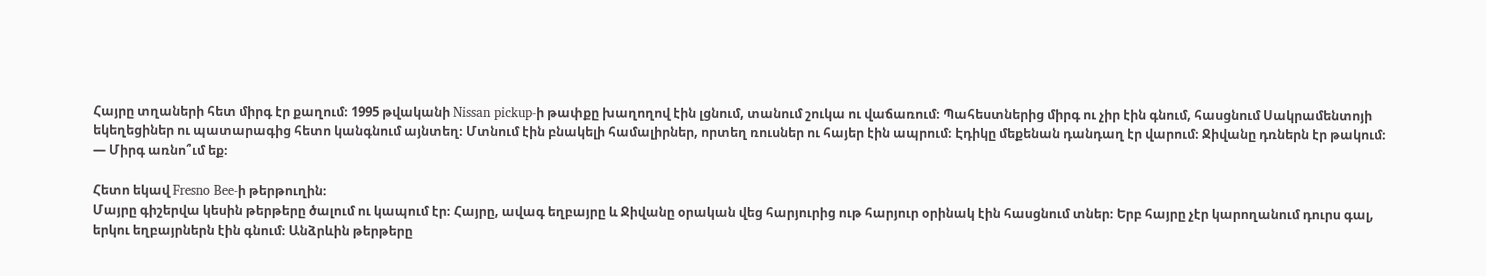Հայրը տղաների հետ միրգ էր քաղում։ 1995 թվականի Nissan pickup-ի թափքը խաղողով էին լցնում, տանում շուկա ու վաճառում։ Պահեստներից միրգ ու չիր էին գնում, հասցնում Սակրամենտոյի եկեղեցիներ ու պատարագից հետո կանգնում այնտեղ։ Մտնում էին բնակելի համալիրներ, որտեղ ռուսներ ու հայեր էին ապրում։ Էդիկը մեքենան դանդաղ էր վարում։ Ջիվանը դռներն էր թակում։
— Միրգ առնո՞ւմ եք։

Հետո եկավ Fresno Bee-ի թերթուղին։
Մայրը գիշերվա կեսին թերթերը ծալում ու կապում էր։ Հայրը, ավագ եղբայրը և Ջիվանը օրական վեց հարյուրից ութ հարյուր օրինակ էին հասցնում տներ։ Երբ հայրը չէր կարողանում դուրս գալ, երկու եղբայրներն էին գնում։ Անձրևին թերթերը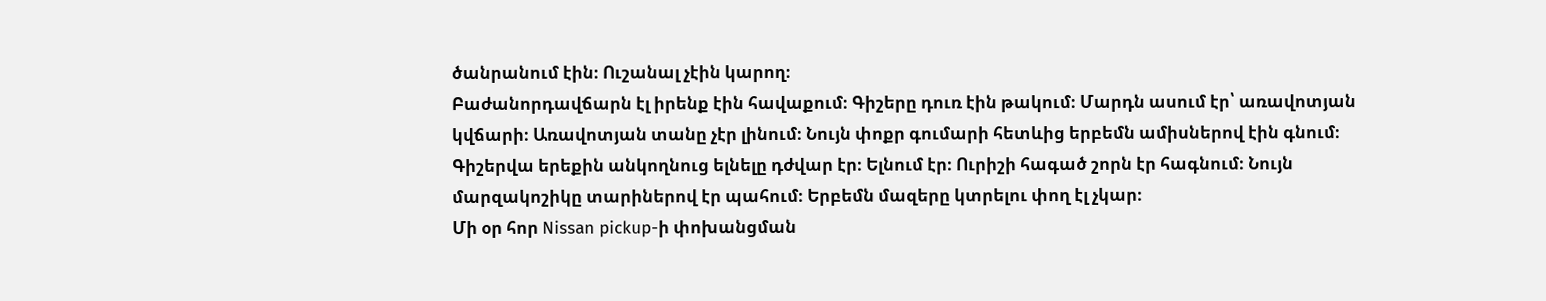ծանրանում էին։ Ուշանալ չէին կարող։
Բաժանորդավճարն էլ իրենք էին հավաքում։ Գիշերը դուռ էին թակում։ Մարդն ասում էր՝ առավոտյան կվճարի։ Առավոտյան տանը չէր լինում։ Նույն փոքր գումարի հետևից երբեմն ամիսներով էին գնում։
Գիշերվա երեքին անկողնուց ելնելը դժվար էր։ Ելնում էր։ Ուրիշի հագած շորն էր հագնում։ Նույն մարզակոշիկը տարիներով էր պահում։ Երբեմն մազերը կտրելու փող էլ չկար։
Մի օր հոր Nissan pickup-ի փոխանցման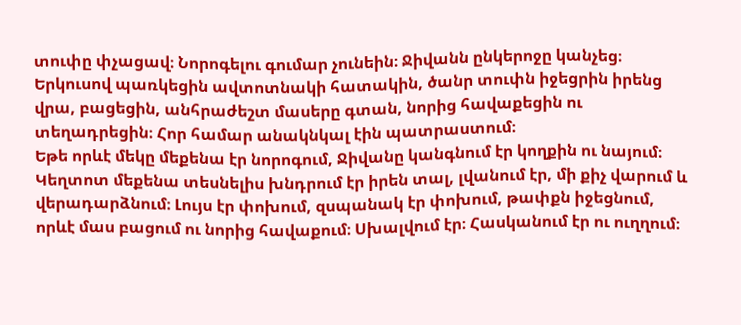տուփը փչացավ։ Նորոգելու գումար չունեին։ Ջիվանն ընկերոջը կանչեց։ Երկուսով պառկեցին ավտոտնակի հատակին, ծանր տուփն իջեցրին իրենց վրա, բացեցին, անհրաժեշտ մասերը գտան, նորից հավաքեցին ու տեղադրեցին։ Հոր համար անակնկալ էին պատրաստում։
Եթե որևէ մեկը մեքենա էր նորոգում, Ջիվանը կանգնում էր կողքին ու նայում։ Կեղտոտ մեքենա տեսնելիս խնդրում էր իրեն տալ, լվանում էր, մի քիչ վարում և վերադարձնում։ Լույս էր փոխում, զսպանակ էր փոխում, թափքն իջեցնում, որևէ մաս բացում ու նորից հավաքում։ Սխալվում էր։ Հասկանում էր ու ուղղում։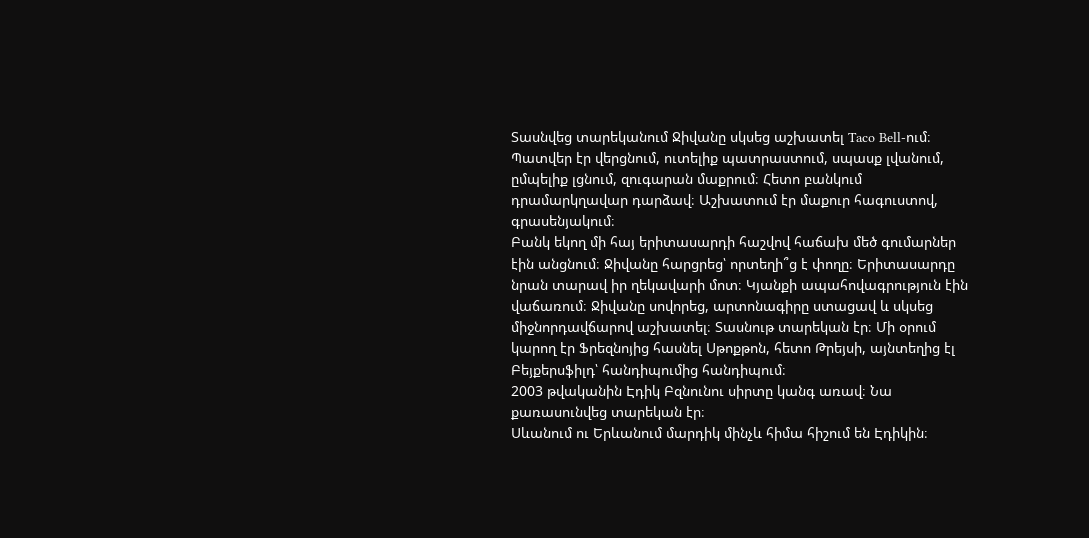Տասնվեց տարեկանում Ջիվանը սկսեց աշխատել Taco Bell-ում։ Պատվեր էր վերցնում, ուտելիք պատրաստում, սպասք լվանում, ըմպելիք լցնում, զուգարան մաքրում։ Հետո բանկում դրամարկղավար դարձավ։ Աշխատում էր մաքուր հագուստով, գրասենյակում։
Բանկ եկող մի հայ երիտասարդի հաշվով հաճախ մեծ գումարներ էին անցնում։ Ջիվանը հարցրեց՝ որտեղի՞ց է փողը։ Երիտասարդը նրան տարավ իր ղեկավարի մոտ։ Կյանքի ապահովագրություն էին վաճառում։ Ջիվանը սովորեց, արտոնագիրը ստացավ և սկսեց միջնորդավճարով աշխատել։ Տասնութ տարեկան էր։ Մի օրում կարող էր Ֆրեզնոյից հասնել Սթոքթոն, հետո Թրեյսի, այնտեղից էլ Բեյքերսֆիլդ՝ հանդիպումից հանդիպում։
2003 թվականին Էդիկ Բզնունու սիրտը կանգ առավ։ Նա քառասունվեց տարեկան էր։
Սևանում ու Երևանում մարդիկ մինչև հիմա հիշում են Էդիկին։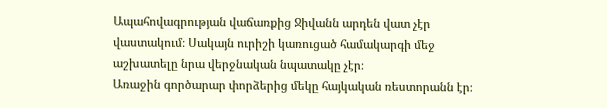Ապահովագրության վաճառքից Ջիվանն արդեն վատ չէր վաստակում։ Սակայն ուրիշի կառուցած համակարգի մեջ աշխատելը նրա վերջնական նպատակը չէր։
Առաջին գործարար փորձերից մեկը հայկական ռեստորանն էր։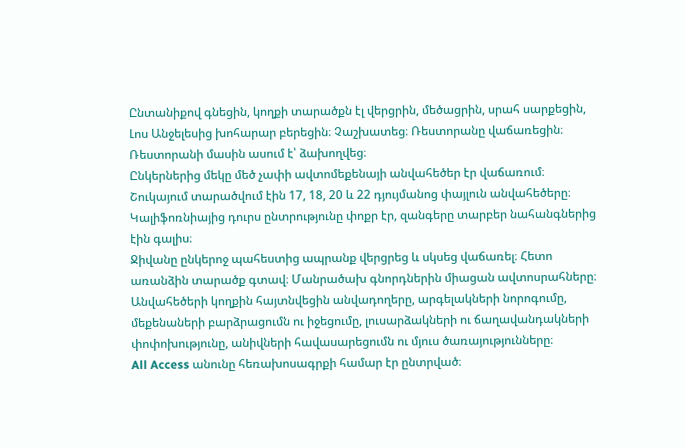Ընտանիքով գնեցին, կողքի տարածքն էլ վերցրին, մեծացրին, սրահ սարքեցին, Լոս Անջելեսից խոհարար բերեցին։ Չաշխատեց։ Ռեստորանը վաճառեցին։
Ռեստորանի մասին ասում է՝ ձախողվեց։
Ընկերներից մեկը մեծ չափի ավտոմեքենայի անվահեծեր էր վաճառում։ Շուկայում տարածվում էին 17, 18, 20 և 22 դյույմանոց փայլուն անվահեծերը։ Կալիֆոռնիայից դուրս ընտրությունը փոքր էր, զանգերը տարբեր նահանգներից էին գալիս։
Ջիվանը ընկերոջ պահեստից ապրանք վերցրեց և սկսեց վաճառել։ Հետո առանձին տարածք գտավ։ Մանրածախ գնորդներին միացան ավտոսրահները։ Անվահեծերի կողքին հայտնվեցին անվադողերը, արգելակների նորոգումը, մեքենաների բարձրացումն ու իջեցումը, լուսարձակների ու ճաղավանդակների փոփոխությունը, անիվների հավասարեցումն ու մյուս ծառայությունները։
All Access անունը հեռախոսագրքի համար էր ընտրված։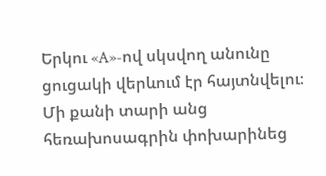Երկու «A»-ով սկսվող անունը ցուցակի վերևում էր հայտնվելու։ Մի քանի տարի անց հեռախոսագրին փոխարինեց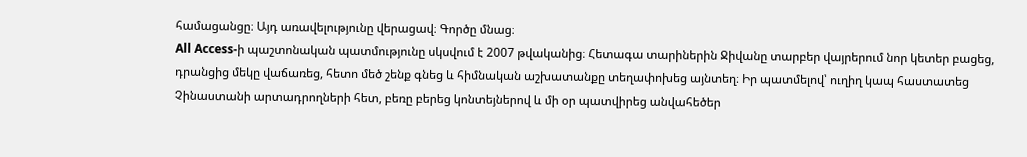համացանցը։ Այդ առավելությունը վերացավ։ Գործը մնաց։
All Access-ի պաշտոնական պատմությունը սկսվում է 2007 թվականից։ Հետագա տարիներին Ջիվանը տարբեր վայրերում նոր կետեր բացեց, դրանցից մեկը վաճառեց, հետո մեծ շենք գնեց և հիմնական աշխատանքը տեղափոխեց այնտեղ։ Իր պատմելով՝ ուղիղ կապ հաստատեց Չինաստանի արտադրողների հետ, բեռը բերեց կոնտեյներով և մի օր պատվիրեց անվահեծեր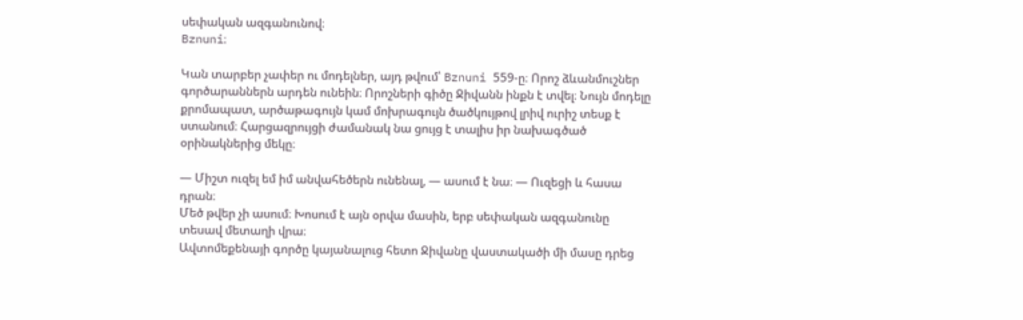սեփական ազգանունով։
Bznuni։

Կան տարբեր չափեր ու մոդելներ, այդ թվում՝ Bznuni 559-ը։ Որոշ ձևանմուշներ գործարաններն արդեն ունեին։ Որոշների գիծը Ջիվանն ինքն է տվել։ Նույն մոդելը քրոմապատ, արծաթագույն կամ մոխրագույն ծածկույթով լրիվ ուրիշ տեսք է ստանում։ Հարցազրույցի ժամանակ նա ցույց է տալիս իր նախագծած օրինակներից մեկը։

— Միշտ ուզել եմ իմ անվահեծերն ունենալ, — ասում է նա։ — Ուզեցի և հասա դրան։
Մեծ թվեր չի ասում։ Խոսում է այն օրվա մասին, երբ սեփական ազգանունը տեսավ մետաղի վրա։
Ավտոմեքենայի գործը կայանալուց հետո Ջիվանը վաստակածի մի մասը դրեց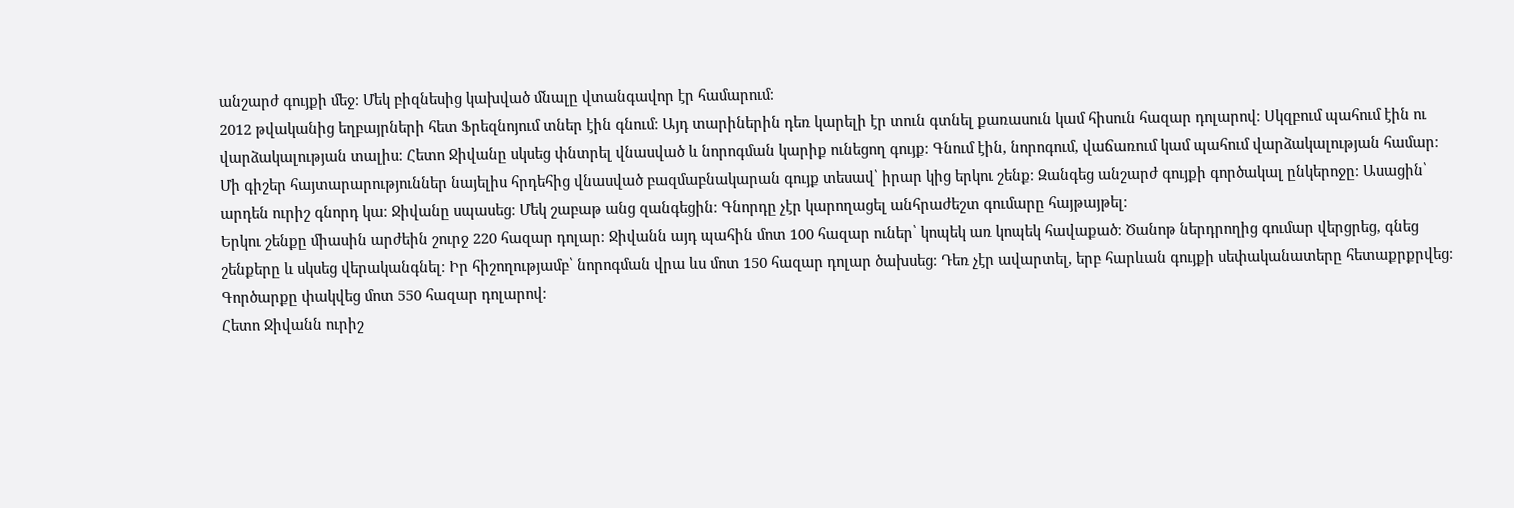անշարժ գույքի մեջ։ Մեկ բիզնեսից կախված մնալը վտանգավոր էր համարում։
2012 թվականից եղբայրների հետ Ֆրեզնոյում տներ էին գնում։ Այդ տարիներին դեռ կարելի էր տուն գտնել քառասուն կամ հիսուն հազար դոլարով։ Սկզբում պահում էին ու վարձակալության տալիս։ Հետո Ջիվանը սկսեց փնտրել վնասված և նորոգման կարիք ունեցող գույք։ Գնում էին, նորոգում, վաճառում կամ պահում վարձակալության համար։
Մի գիշեր հայտարարություններ նայելիս հրդեհից վնասված բազմաբնակարան գույք տեսավ՝ իրար կից երկու շենք։ Զանգեց անշարժ գույքի գործակալ ընկերոջը։ Ասացին՝ արդեն ուրիշ գնորդ կա։ Ջիվանը սպասեց։ Մեկ շաբաթ անց զանգեցին։ Գնորդը չէր կարողացել անհրաժեշտ գումարը հայթայթել։
Երկու շենքը միասին արժեին շուրջ 220 հազար դոլար։ Ջիվանն այդ պահին մոտ 100 հազար ուներ՝ կոպեկ առ կոպեկ հավաքած։ Ծանոթ ներդրողից գումար վերցրեց, գնեց շենքերը և սկսեց վերականգնել։ Իր հիշողությամբ՝ նորոգման վրա ևս մոտ 150 հազար դոլար ծախսեց։ Դեռ չէր ավարտել, երբ հարևան գույքի սեփականատերը հետաքրքրվեց։ Գործարքը փակվեց մոտ 550 հազար դոլարով։
Հետո Ջիվանն ուրիշ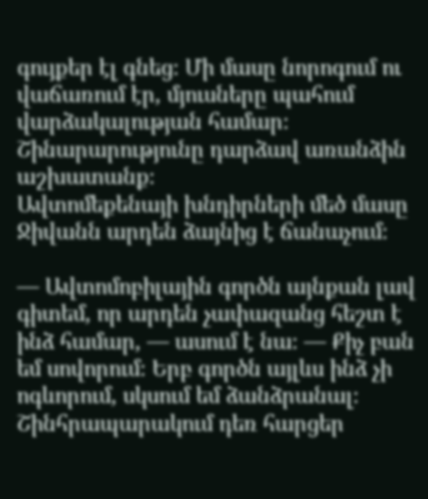գույքեր էլ գնեց։ Մի մասը նորոգում ու վաճառում էր, մյուսները պահում վարձակալության համար։ Շինարարությունը դարձավ առանձին աշխատանք։
Ավտոմեքենայի խնդիրների մեծ մասը Ջիվանն արդեն ձայնից է ճանաչում։

— Ավտոմոբիլային գործն այնքան լավ գիտեմ, որ արդեն չափազանց հեշտ է ինձ համար, — ասում է նա։ — Քիչ բան եմ սովորում։ Երբ գործն այլևս ինձ չի ոգևորում, սկսում եմ ձանձրանալ։
Շինհրապարակում դեռ հարցեր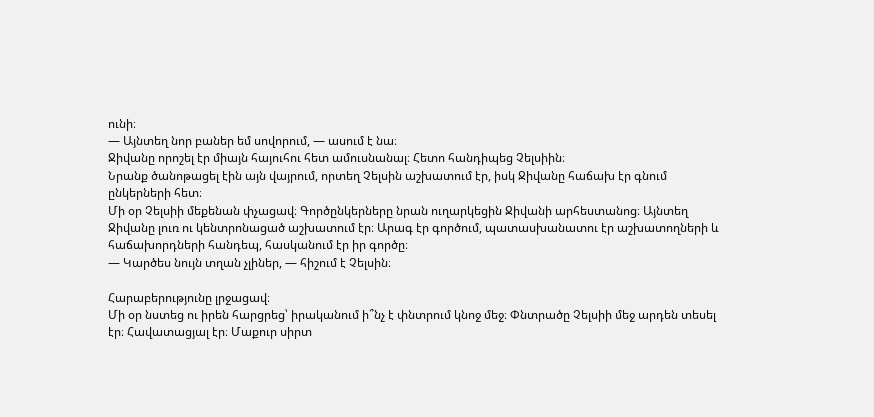ունի։
— Այնտեղ նոր բաներ եմ սովորում, — ասում է նա։
Ջիվանը որոշել էր միայն հայուհու հետ ամուսնանալ։ Հետո հանդիպեց Չելսիին։
Նրանք ծանոթացել էին այն վայրում, որտեղ Չելսին աշխատում էր, իսկ Ջիվանը հաճախ էր գնում ընկերների հետ։
Մի օր Չելսիի մեքենան փչացավ։ Գործընկերները նրան ուղարկեցին Ջիվանի արհեստանոց։ Այնտեղ Ջիվանը լուռ ու կենտրոնացած աշխատում էր։ Արագ էր գործում, պատասխանատու էր աշխատողների և հաճախորդների հանդեպ, հասկանում էր իր գործը։
— Կարծես նույն տղան չլիներ, — հիշում է Չելսին։

Հարաբերությունը լրջացավ։
Մի օր նստեց ու իրեն հարցրեց՝ իրականում ի՞նչ է փնտրում կնոջ մեջ։ Փնտրածը Չելսիի մեջ արդեն տեսել էր։ Հավատացյալ էր։ Մաքուր սիրտ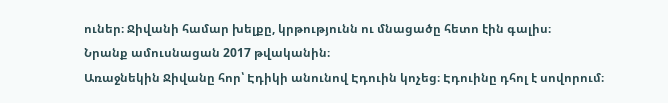ուներ։ Ջիվանի համար խելքը, կրթությունն ու մնացածը հետո էին գալիս։
Նրանք ամուսնացան 2017 թվականին։
Առաջնեկին Ջիվանը հոր՝ Էդիկի անունով Էդուին կոչեց։ Էդուինը դհոլ է սովորում։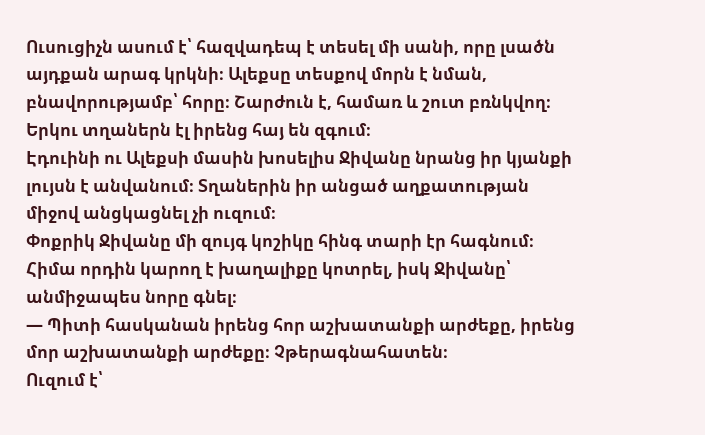Ուսուցիչն ասում է՝ հազվադեպ է տեսել մի սանի, որը լսածն այդքան արագ կրկնի։ Ալեքսը տեսքով մորն է նման, բնավորությամբ՝ հորը։ Շարժուն է, համառ և շուտ բռնկվող։ Երկու տղաներն էլ իրենց հայ են զգում։
Էդուինի ու Ալեքսի մասին խոսելիս Ջիվանը նրանց իր կյանքի լույսն է անվանում։ Տղաներին իր անցած աղքատության միջով անցկացնել չի ուզում։
Փոքրիկ Ջիվանը մի զույգ կոշիկը հինգ տարի էր հագնում։ Հիմա որդին կարող է խաղալիքը կոտրել, իսկ Ջիվանը՝ անմիջապես նորը գնել։
— Պիտի հասկանան իրենց հոր աշխատանքի արժեքը, իրենց մոր աշխատանքի արժեքը։ Չթերագնահատեն։
Ուզում է՝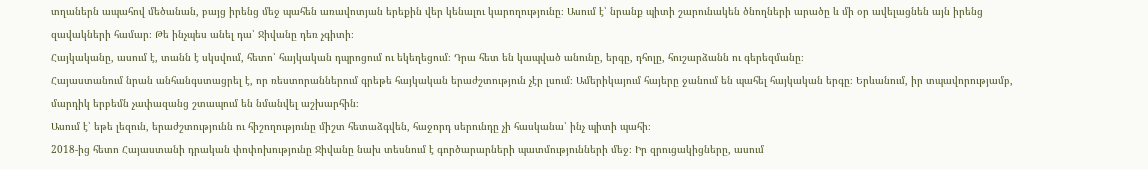տղաներն ապահով մեծանան, բայց իրենց մեջ պահեն առավոտյան երեքին վեր կենալու կարողությունը։ Ասում է՝ նրանք պիտի շարունակեն ծնողների արածը և մի օր ավելացնեն այն իրենց զավակների համար։ Թե ինչպես անել դա՝ Ջիվանը դեռ չգիտի։
Հայկականը, ասում է, տանն է սկսվում, հետո՝ հայկական դպրոցում ու եկեղեցում։ Դրա հետ են կապված անունը, երգը, դհոլը, հուշարձանն ու գերեզմանը։
Հայաստանում նրան անհանգստացրել է, որ ռեստորաններում գրեթե հայկական երաժշտություն չէր լսում։ Ամերիկայում հայերը ջանում են պահել հայկական երգը։ Երևանում, իր տպավորությամբ, մարդիկ երբեմն չափազանց շտապում են նմանվել աշխարհին։
Ասում է՝ եթե լեզուն, երաժշտությունն ու հիշողությունը միշտ հետաձգվեն, հաջորդ սերունդը չի հասկանա՝ ինչ պիտի պահի։
2018-ից հետո Հայաստանի դրական փոփոխությունը Ջիվանը նախ տեսնում է գործարարների պատմությունների մեջ։ Իր զրուցակիցները, ասում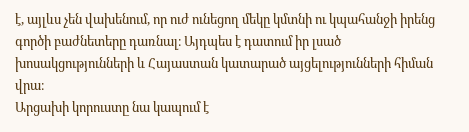է, այլևս չեն վախենում, որ ուժ ունեցող մեկը կմտնի ու կպահանջի իրենց գործի բաժնետերը դառնալ։ Այդպես է դատում իր լսած խոսակցությունների և Հայաստան կատարած այցելությունների հիման վրա։
Արցախի կորուստը նա կապում է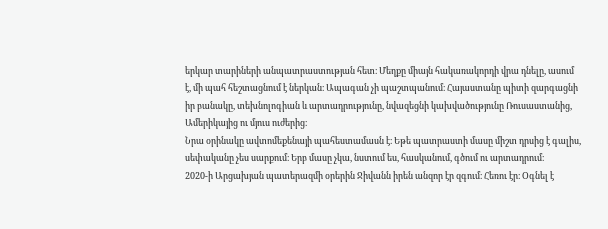երկար տարիների անպատրաստության հետ։ Մեղքը միայն հակառակորդի վրա դնելը, ասում է, մի պահ հեշտացնում է ներկան։ Ապագան չի պաշտպանում։ Հայաստանը պիտի զարգացնի իր բանակը, տեխնոլոգիան և արտադրությունը, նվազեցնի կախվածությունը Ռուսաստանից, Ամերիկայից ու մյուս ուժերից։
Նրա օրինակը ավտոմեքենայի պահեստամասն է։ Եթե պատրաստի մասը միշտ դրսից է գալիս, սեփականը չես սարքում։ Երբ մասը չկա, նստում ես, հասկանում, գծում ու արտադրում։
2020-ի Արցախյան պատերազմի օրերին Ջիվանն իրեն անզոր էր զգում։ Հեռու էր։ Օգնել է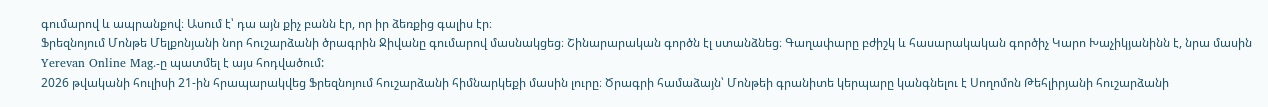գումարով և ապրանքով։ Ասում է՝ դա այն քիչ բանն էր, որ իր ձեռքից գալիս էր։
Ֆրեզնոյում Մոնթե Մելքոնյանի նոր հուշարձանի ծրագրին Ջիվանը գումարով մասնակցեց։ Շինարարական գործն էլ ստանձնեց։ Գաղափարը բժիշկ և հասարակական գործիչ Կարո Խաչիկյանինն է, նրա մասին Yerevan Online Mag.-ը պատմել է այս հոդվածում:
2026 թվականի հուլիսի 21-ին հրապարակվեց Ֆրեզնոյում հուշարձանի հիմնարկեքի մասին լուրը։ Ծրագրի համաձայն՝ Մոնթեի գրանիտե կերպարը կանգնելու է Սողոմոն Թեհլիրյանի հուշարձանի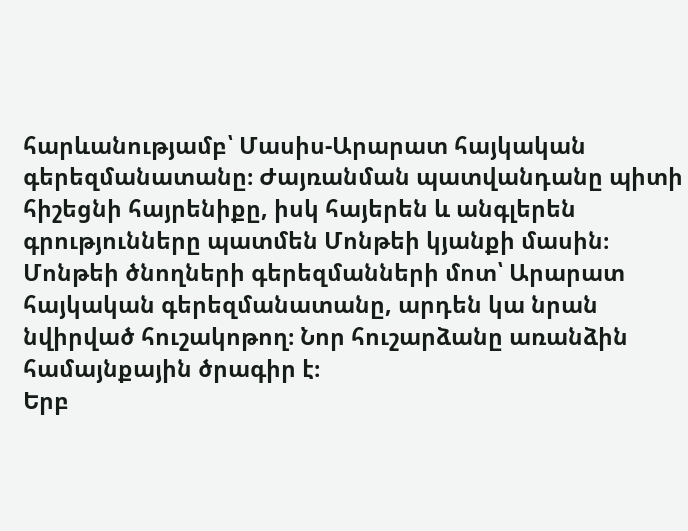հարևանությամբ՝ Մասիս-Արարատ հայկական գերեզմանատանը։ Ժայռանման պատվանդանը պիտի հիշեցնի հայրենիքը, իսկ հայերեն և անգլերեն գրությունները պատմեն Մոնթեի կյանքի մասին։
Մոնթեի ծնողների գերեզմանների մոտ՝ Արարատ հայկական գերեզմանատանը, արդեն կա նրան նվիրված հուշակոթող։ Նոր հուշարձանը առանձին համայնքային ծրագիր է։
Երբ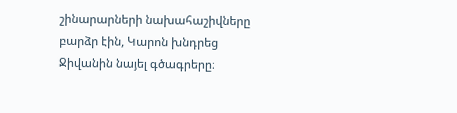շինարարների նախահաշիվները բարձր էին, Կարոն խնդրեց Ջիվանին նայել գծագրերը։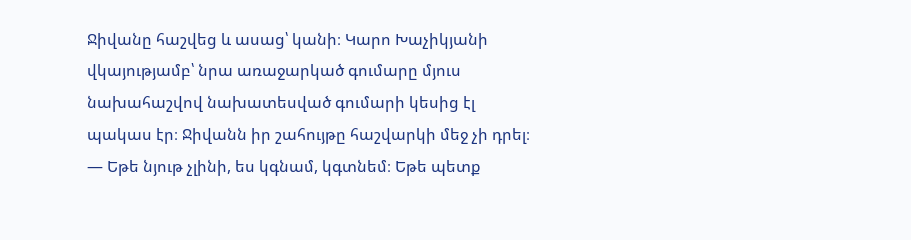Ջիվանը հաշվեց և ասաց՝ կանի։ Կարո Խաչիկյանի վկայությամբ՝ նրա առաջարկած գումարը մյուս նախահաշվով նախատեսված գումարի կեսից էլ պակաս էր։ Ջիվանն իր շահույթը հաշվարկի մեջ չի դրել։
— Եթե նյութ չլինի, ես կգնամ, կգտնեմ։ Եթե պետք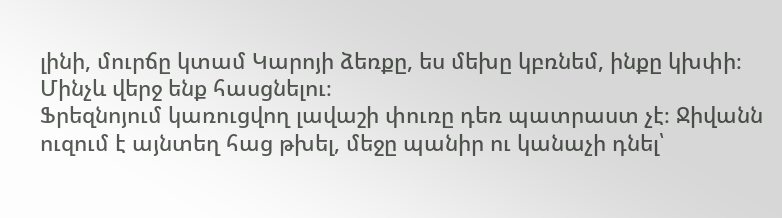լինի, մուրճը կտամ Կարոյի ձեռքը, ես մեխը կբռնեմ, ինքը կխփի։ Մինչև վերջ ենք հասցնելու։
Ֆրեզնոյում կառուցվող լավաշի փուռը դեռ պատրաստ չէ։ Ջիվանն ուզում է այնտեղ հաց թխել, մեջը պանիր ու կանաչի դնել՝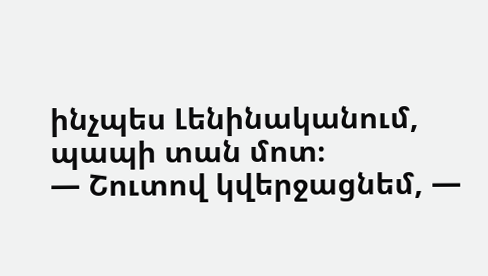ինչպես Լենինականում, պապի տան մոտ։
— Շուտով կվերջացնեմ, —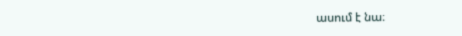ասում է նա։